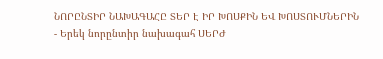ՆՈՐԸՆՏԻՐ ՆԱԽԱԳԱՀԸ ՏԵՐ Է ԻՐ ԽՈՍՔԻՆ ԵՎ ԽՈՍՏՈՒՄՆԵՐԻՆ
- Երեկ նորընտիր նախագահ ՍԵՐԺ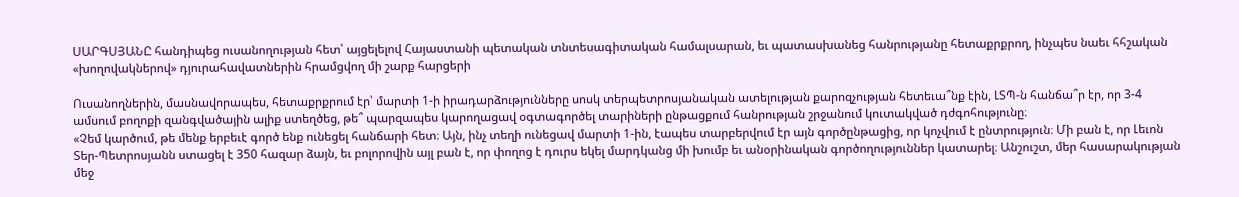ՍԱՐԳՍՅԱՆԸ հանդիպեց ուսանողության հետ՝ այցելելով Հայաստանի պետական տնտեսագիտական համալսարան, եւ պատասխանեց հանրությանը հետաքրքրող, ինչպես նաեւ հհշական «խողովակներով» դյուրահավատներին հրամցվող մի շարք հարցերի

Ուսանողներին, մասնավորապես, հետաքրքրում էր՝ մարտի 1-ի իրադարձությունները սոսկ տերպետրոսյանական ատելության քարոզչության հետեւա՞նք էին, ԼՏՊ-ն հանճա՞ր էր, որ 3-4 ամսում բողոքի զանգվածային ալիք ստեղծեց, թե՞ պարզապես կարողացավ օգտագործել տարիների ընթացքում հանրության շրջանում կուտակված դժգոհությունը։
«Չեմ կարծում, թե մենք երբեւէ գործ ենք ունեցել հանճարի հետ։ Այն, ինչ տեղի ունեցավ մարտի 1-ին, էապես տարբերվում էր այն գործընթացից, որ կոչվում է ընտրություն։ Մի բան է, որ Լեւոն Տեր-Պետրոսյանն ստացել է 350 հազար ձայն, եւ բոլորովին այլ բան է, որ փողոց է դուրս եկել մարդկանց մի խումբ եւ անօրինական գործողություններ կատարել։ Անշուշտ, մեր հասարակության մեջ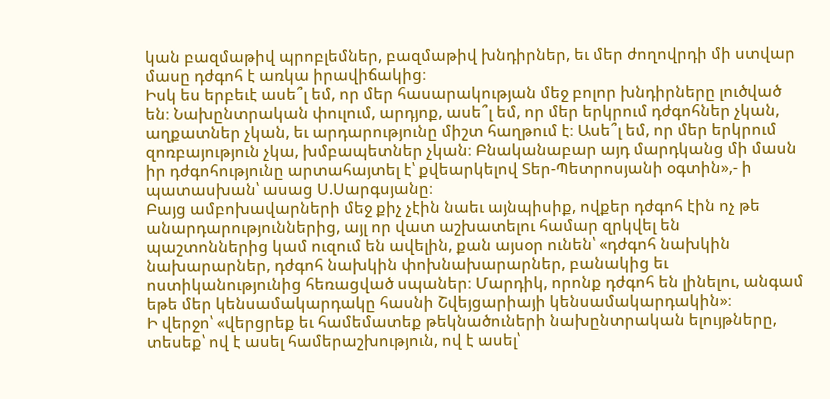կան բազմաթիվ պրոբլեմներ, բազմաթիվ խնդիրներ, եւ մեր ժողովրդի մի ստվար մասը դժգոհ է առկա իրավիճակից։
Իսկ ես երբեւէ ասե՞լ եմ, որ մեր հասարակության մեջ բոլոր խնդիրները լուծված են։ Նախընտրական փուլում, արդյոք, ասե՞լ եմ, որ մեր երկրում դժգոհներ չկան, աղքատներ չկան, եւ արդարությունը միշտ հաղթում է։ Ասե՞լ եմ, որ մեր երկրում զոռբայություն չկա, խմբապետներ չկան։ Բնականաբար այդ մարդկանց մի մասն իր դժգոհությունը արտահայտել է՝ քվեարկելով Տեր-Պետրոսյանի օգտին»,- ի պատասխան՝ ասաց Ս.Սարգսյանը։
Բայց ամբոխավարների մեջ քիչ չէին նաեւ այնպիսիք, ովքեր դժգոհ էին ոչ թե անարդարություններից, այլ որ վատ աշխատելու համար զրկվել են պաշտոններից կամ ուզում են ավելին, քան այսօր ունեն՝ «դժգոհ նախկին նախարարներ, դժգոհ նախկին փոխնախարարներ, բանակից եւ ոստիկանությունից հեռացված սպաներ։ Մարդիկ, որոնք դժգոհ են լինելու, անգամ եթե մեր կենսամակարդակը հասնի Շվեյցարիայի կենսամակարդակին»։
Ի վերջո՝ «վերցրեք եւ համեմատեք թեկնածուների նախընտրական ելույթները, տեսեք՝ ով է ասել համերաշխություն, ով է ասել՝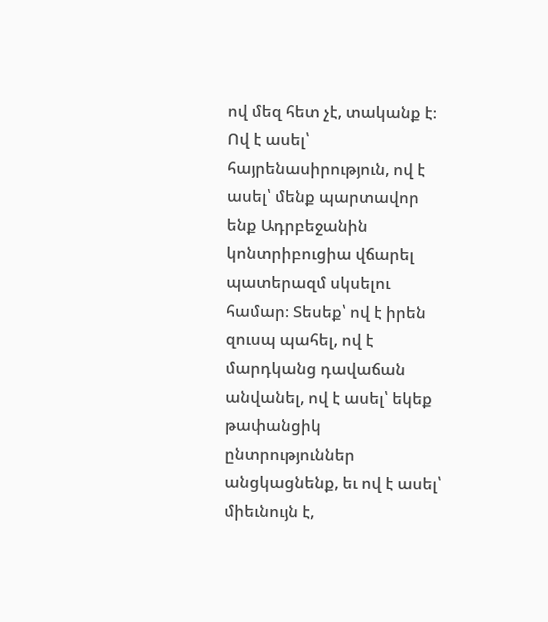ով մեզ հետ չէ, տականք է։ Ով է ասել՝ հայրենասիրություն, ով է ասել՝ մենք պարտավոր ենք Ադրբեջանին կոնտրիբուցիա վճարել պատերազմ սկսելու համար։ Տեսեք՝ ով է իրեն զուսպ պահել, ով է մարդկանց դավաճան անվանել, ով է ասել՝ եկեք թափանցիկ ընտրություններ անցկացնենք, եւ ով է ասել՝ միեւնույն է,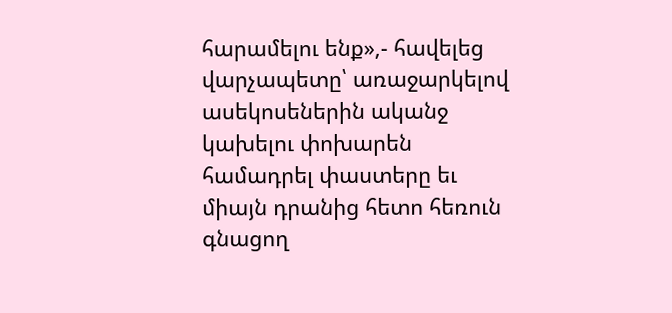հարամելու ենք»,- հավելեց վարչապետը՝ առաջարկելով ասեկոսեներին ականջ կախելու փոխարեն համադրել փաստերը եւ միայն դրանից հետո հեռուն գնացող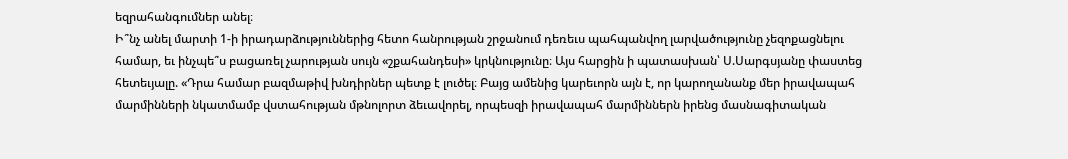եզրահանգումներ անել։
Ի՞նչ անել մարտի 1-ի իրադարձություններից հետո հանրության շրջանում դեռեւս պահպանվող լարվածությունը չեզոքացնելու համար, եւ ինչպե՞ս բացառել չարության սույն «շքահանդեսի» կրկնությունը։ Այս հարցին ի պատասխան՝ Ս.Սարգսյանը փաստեց հետեւյալը. «Դրա համար բազմաթիվ խնդիրներ պետք է լուծել։ Բայց ամենից կարեւորն այն է, որ կարողանանք մեր իրավապահ մարմինների նկատմամբ վստահության մթնոլորտ ձեւավորել, որպեսզի իրավապահ մարմիններն իրենց մասնագիտական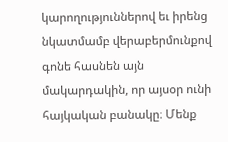կարողություններով եւ իրենց նկատմամբ վերաբերմունքով գոնե հասնեն այն մակարդակին, որ այսօր ունի հայկական բանակը։ Մենք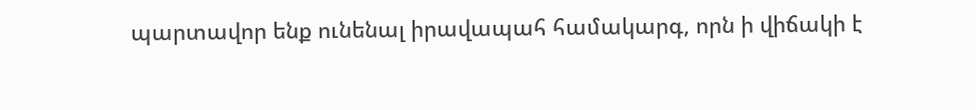պարտավոր ենք ունենալ իրավապահ համակարգ, որն ի վիճակի է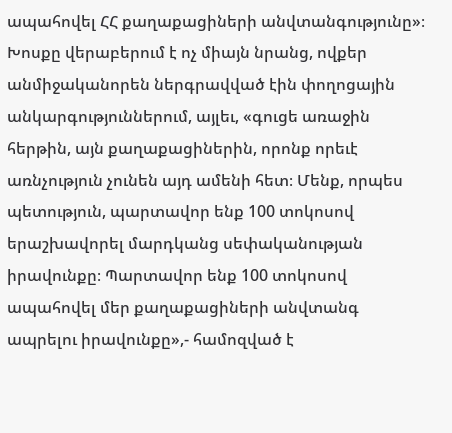ապահովել ՀՀ քաղաքացիների անվտանգությունը»։
Խոսքը վերաբերում է ոչ միայն նրանց, ովքեր անմիջականորեն ներգրավված էին փողոցային անկարգություններում, այլեւ, «գուցե առաջին հերթին, այն քաղաքացիներին, որոնք որեւէ առնչություն չունեն այդ ամենի հետ։ Մենք, որպես պետություն, պարտավոր ենք 100 տոկոսով երաշխավորել մարդկանց սեփականության իրավունքը։ Պարտավոր ենք 100 տոկոսով ապահովել մեր քաղաքացիների անվտանգ ապրելու իրավունքը»,- համոզված է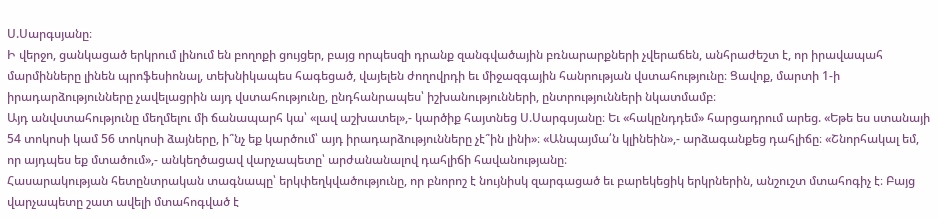Ս.Սարգսյանը։
Ի վերջո, ցանկացած երկրում լինում են բողոքի ցույցեր, բայց որպեսզի դրանք զանգվածային բռնարարքների չվերաճեն, անհրաժեշտ է, որ իրավապահ մարմինները լինեն պրոֆեսիոնալ, տեխնիկապես հագեցած, վայելեն ժողովրդի եւ միջազգային հանրության վստահությունը։ Ցավոք, մարտի 1-ի իրադարձությունները չավելացրին այդ վստահությունը, ընդհանրապես՝ իշխանությունների, ընտրությունների նկատմամբ։
Այդ անվստահությունը մեղմելու մի ճանապարհ կա՝ «լավ աշխատել»,- կարծիք հայտնեց Ս.Սարգսյանը։ Եւ «հակընդդեմ» հարցադրում արեց. «Եթե ես ստանայի 54 տոկոսի կամ 56 տոկոսի ձայները, ի՞նչ եք կարծում՝ այդ իրադարձությունները չէ՞ին լինի»։ «Անպայմա՛ն կլինեին»,- արձագանքեց դահլիճը։ «Շնորհակալ եմ, որ այդպես եք մտածում»,- անկեղծացավ վարչապետը՝ արժանանալով դահլիճի հավանությանը։
Հասարակության հետընտրական տագնապը՝ երկփեղկվածությունը, որ բնորոշ է նույնիսկ զարգացած եւ բարեկեցիկ երկրներին, անշուշտ մտահոգիչ է։ Բայց վարչապետը շատ ավելի մտահոգված է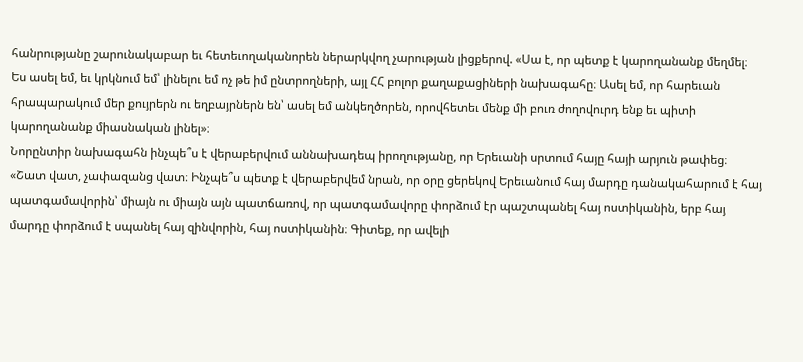հանրությանը շարունակաբար եւ հետեւողականորեն ներարկվող չարության լիցքերով. «Սա է, որ պետք է կարողանանք մեղմել։ Ես ասել եմ, եւ կրկնում եմ՝ լինելու եմ ոչ թե իմ ընտրողների, այլ ՀՀ բոլոր քաղաքացիների նախագահը։ Ասել եմ, որ հարեւան հրապարակում մեր քույրերն ու եղբայրներն են՝ ասել եմ անկեղծորեն, որովհետեւ մենք մի բուռ ժողովուրդ ենք եւ պիտի կարողանանք միասնական լինել»։
Նորընտիր նախագահն ինչպե՞ս է վերաբերվում աննախադեպ իրողությանը, որ Երեւանի սրտում հայը հայի արյուն թափեց։ «Շատ վատ, չափազանց վատ։ Ինչպե՞ս պետք է վերաբերվեմ նրան, որ օրը ցերեկով Երեւանում հայ մարդը դանակահարում է հայ պատգամավորին՝ միայն ու միայն այն պատճառով, որ պատգամավորը փորձում էր պաշտպանել հայ ոստիկանին, երբ հայ մարդը փորձում է սպանել հայ զինվորին, հայ ոստիկանին։ Գիտեք, որ ավելի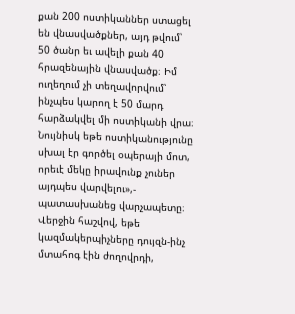քան 200 ոստիկաններ ստացել են վնասվածքներ, այդ թվում՝ 50 ծանր եւ ավելի քան 40 հրազենային վնասվածք։ Իմ ուղեղում չի տեղավորվում՝ ինչպես կարող է 50 մարդ հարձակվել մի ոստիկանի վրա։ Նույնիսկ եթե ոստիկանությունը սխալ էր գործել օպերայի մոտ, որեւէ մեկը իրավունք չուներ այդպես վարվելու»,- պատասխանեց վարչապետը։
Վերջին հաշվով, եթե կազմակերպիչները դույզն-ինչ մտահոգ էին ժողովրդի,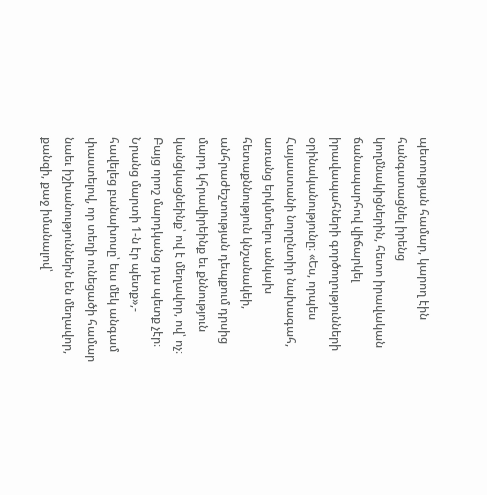պետության համար, կարող էին հանգստացնել իրենց կողմնակիցներին, հետո իրավական ճանապարհով վիճարկել իրավապահների գործողությունների օրինականությունը։ «Ես, որպես Հայաստանի նորընտիր նախագահ, առանց երկմտելու անկախ հետաքննություն կնշանակեի, անհրաժեշտության դեպքում դրսից մարդ կհրավիրեինք եւ քննություն կանցկացնեինք՝ ով է մեղավոր, ով՝ ոչ։ Բայց որոշ մարդկանց դա պետք չէր։ Նրանց մարտի 1-ն էր պետք»,- հավելեց բանախոսը՝ եւս մեկ անգամ փաստելով, որ տեղի ունեցածի համար նաեւ իշխանություններն են մեղավոր, քանզի, քաջ իմանալով՝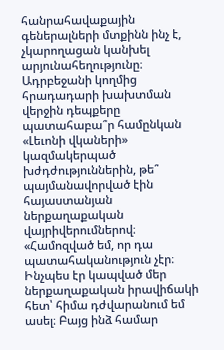հանրահավաքային գեներալների մտքինն ինչ է, չկարողացան կանխել արյունահեղությունը։
Ադրբեջանի կողմից հրադադարի խախտման վերջին դեպքերը պատահաբա՞ր համընկան «Լեւոնի վկաների» կազմակերպած խժդժություններին, թե՞ պայմանավորված էին հայաստանյան ներքաղաքական վայրիվերումներով։
«Համոզված եմ, որ դա պատահականություն չէր։ Ինչպես էր կապված մեր ներքաղաքական իրավիճակի հետ՝ հիմա դժվարանում եմ ասել։ Բայց ինձ համար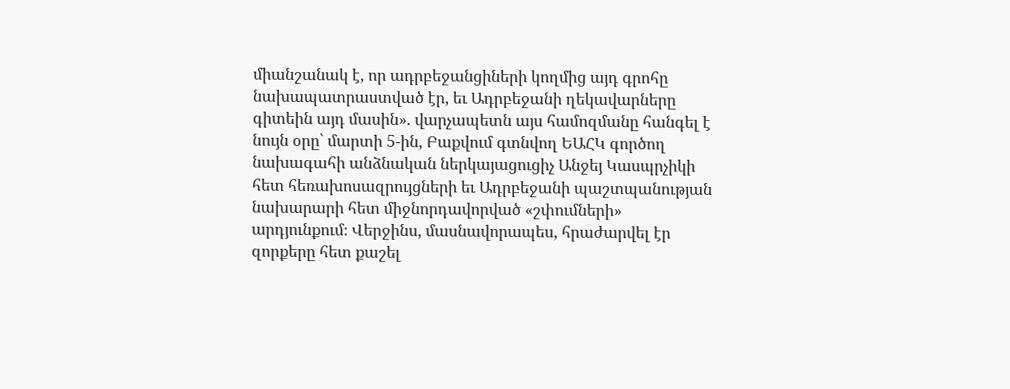միանշանակ է, որ ադրբեջանցիների կողմից այդ գրոհը նախապատրաստված էր, եւ Ադրբեջանի ղեկավարները գիտեին այդ մասին». վարչապետն այս համոզմանը հանգել է նույն օրը՝ մարտի 5-ին, Բաքվում գտնվող ԵԱՀԿ գործող նախագահի անձնական ներկայացուցիչ Անջեյ Կասպրչիկի հետ հեռախոսազրույցների եւ Ադրբեջանի պաշտպանության նախարարի հետ միջնորդավորված «շփումների» արդյունքում։ Վերջինս, մասնավորապես, հրաժարվել էր զորքերը հետ քաշել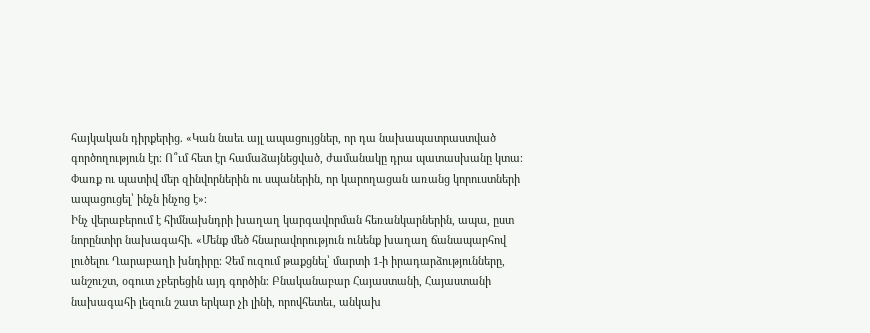հայկական դիրքերից. «Կան նաեւ այլ ապացույցներ, որ դա նախապատրաստված գործողություն էր։ Ո՞ւմ հետ էր համաձայնեցված, ժամանակը դրա պատասխանը կտա։ Փառք ու պատիվ մեր զինվորներին ու սպաներին, որ կարողացան առանց կորուստների ապացուցել՝ ինչն ինչոց է»։
Ինչ վերաբերում է հիմնախնդրի խաղաղ կարգավորման հեռանկարներին, ապա, ըստ նորընտիր նախագահի. «Մենք մեծ հնարավորություն ունենք խաղաղ ճանապարհով լուծելու Ղարաբաղի խնդիրը։ Չեմ ուզում թաքցնել՝ մարտի 1-ի իրադարձությունները, անշուշտ, օգուտ չբերեցին այդ գործին։ Բնականաբար Հայաստանի, Հայաստանի նախագահի լեզուն շատ երկար չի լինի, որովհետեւ, անկախ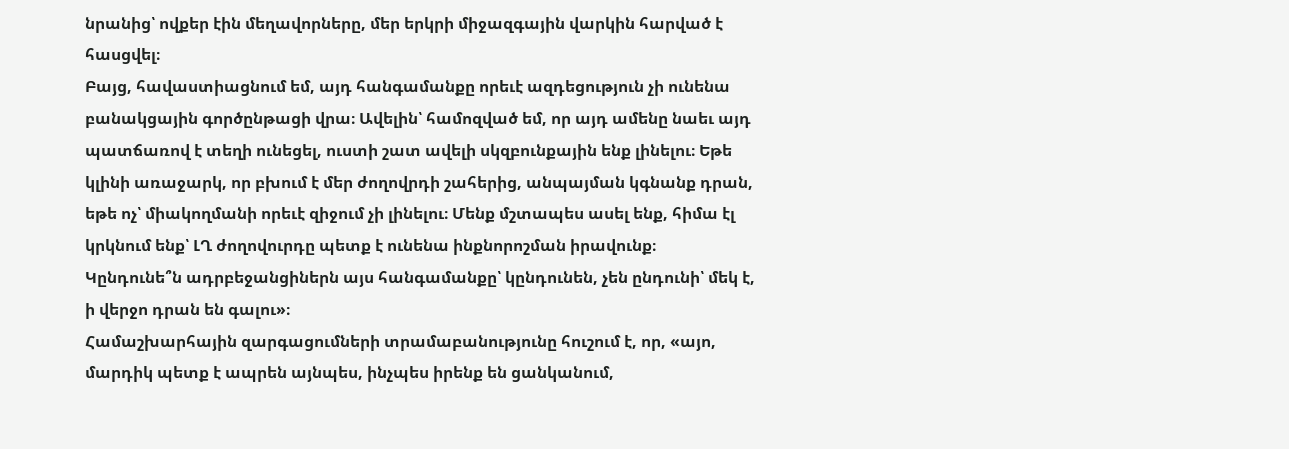նրանից՝ ովքեր էին մեղավորները, մեր երկրի միջազգային վարկին հարված է հասցվել։
Բայց, հավաստիացնում եմ, այդ հանգամանքը որեւէ ազդեցություն չի ունենա բանակցային գործընթացի վրա։ Ավելին՝ համոզված եմ, որ այդ ամենը նաեւ այդ պատճառով է տեղի ունեցել, ուստի շատ ավելի սկզբունքային ենք լինելու։ Եթե կլինի առաջարկ, որ բխում է մեր ժողովրդի շահերից, անպայման կգնանք դրան, եթե ոչ՝ միակողմանի որեւէ զիջում չի լինելու։ Մենք մշտապես ասել ենք, հիմա էլ կրկնում ենք՝ ԼՂ ժողովուրդը պետք է ունենա ինքնորոշման իրավունք։ Կընդունե՞ն ադրբեջանցիներն այս հանգամանքը՝ կընդունեն, չեն ընդունի՝ մեկ է, ի վերջո դրան են գալու»։
Համաշխարհային զարգացումների տրամաբանությունը հուշում է, որ, «այո, մարդիկ պետք է ապրեն այնպես, ինչպես իրենք են ցանկանում,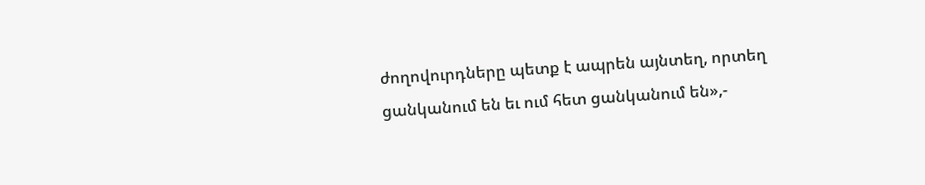ժողովուրդները պետք է ապրեն այնտեղ, որտեղ ցանկանում են եւ ում հետ ցանկանում են»,-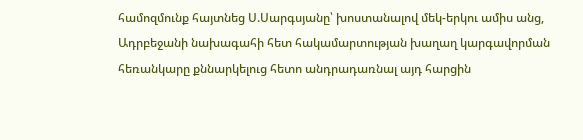համոզմունք հայտնեց Ս.Սարգսյանը՝ խոստանալով մեկ-երկու ամիս անց, Ադրբեջանի նախագահի հետ հակամարտության խաղաղ կարգավորման հեռանկարը քննարկելուց հետո անդրադառնալ այդ հարցին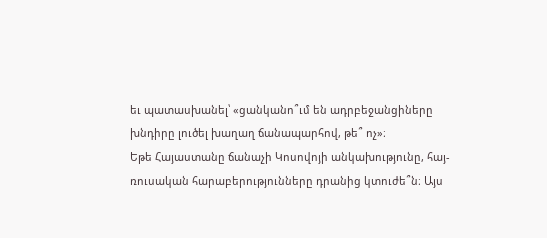եւ պատասխանել՝ «ցանկանո՞ւմ են ադրբեջանցիները խնդիրը լուծել խաղաղ ճանապարհով, թե՞ ոչ»։
Եթե Հայաստանը ճանաչի Կոսովոյի անկախությունը, հայ-ռուսական հարաբերությունները դրանից կտուժե՞ն։ Այս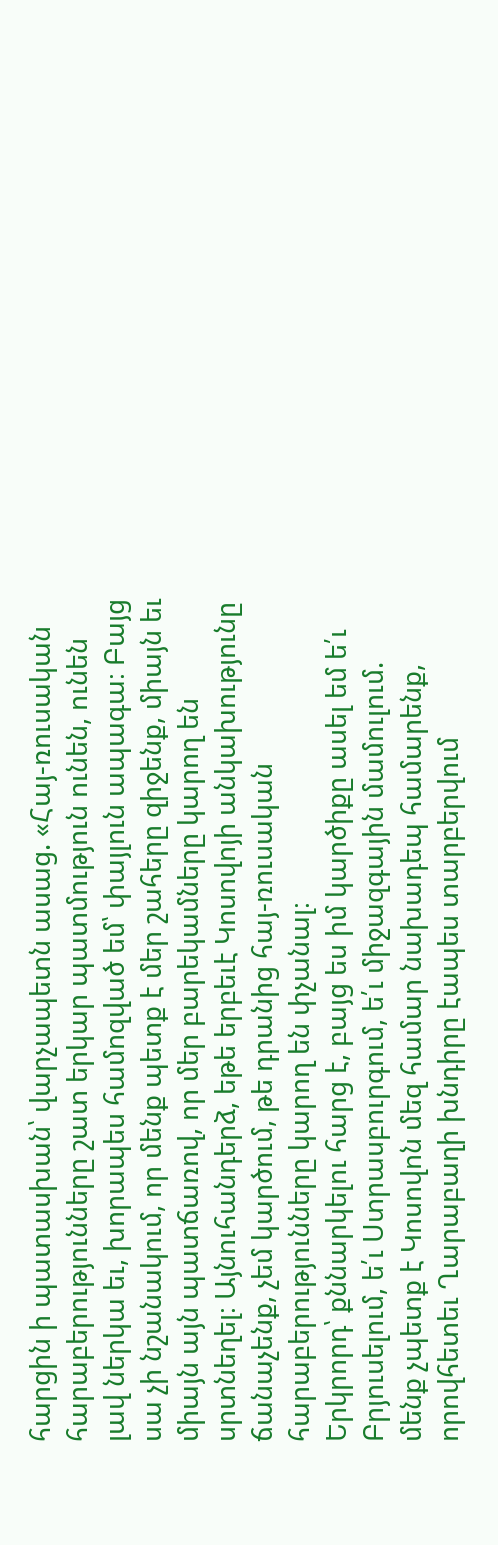հարցին ի պատասխան՝ վարչապետն ասաց. «Հայ-ռուսական հարաբերությունները շատ երկար պատմություն ունեն, ունեն լավ ներկա եւ, խորապես համոզված եմ՝ փայլուն ապագա։ Բայց սա չի նշանակում, որ մենք պետք է մեր շահերը զիջենք, միայն եւ միայն այն պատճառով, որ մեր բարեկամները կարող են սրտնեղել։ Այնուհանդերձ, եթե երբեւէ Կոսովոյի անկախությունը ճանաչենք, չեմ կարծում, թե դրանից հայ-ռուսական հարաբերությունները կարող են փչանալ։
Երկրորդ՝ քննարկելու հարց է, բայց ես իմ կարծիքը ասել եմ ե՛ւ Բրյուսելում, ե՛ւ Ստրասբուրգում, ե՛ւ միջազգային մամուլում. մենք չպետք է Կոսովոն մեզ համար նախադեպ համարենք, որովհետեւ Ղարաբաղի խնդիրը էապես տարբերվում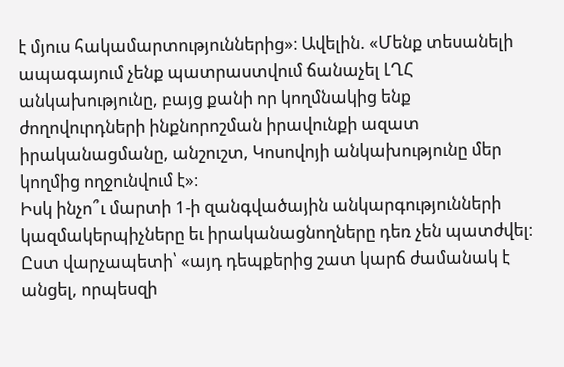է մյուս հակամարտություններից»։ Ավելին. «Մենք տեսանելի ապագայում չենք պատրաստվում ճանաչել ԼՂՀ անկախությունը, բայց քանի որ կողմնակից ենք ժողովուրդների ինքնորոշման իրավունքի ազատ իրականացմանը, անշուշտ, Կոսովոյի անկախությունը մեր կողմից ողջունվում է»։
Իսկ ինչո՞ւ մարտի 1-ի զանգվածային անկարգությունների կազմակերպիչները եւ իրականացնողները դեռ չեն պատժվել։ Ըստ վարչապետի՝ «այդ դեպքերից շատ կարճ ժամանակ է անցել, որպեսզի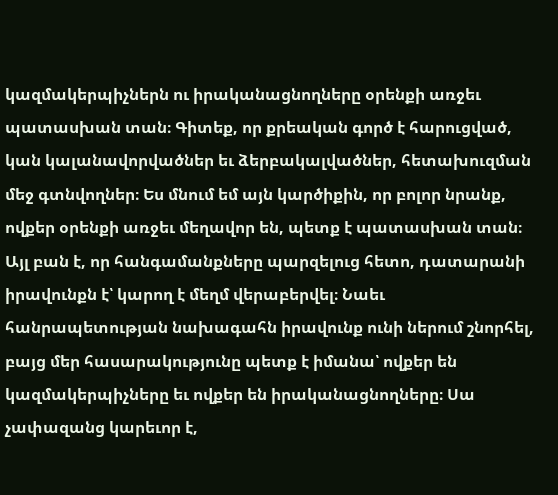կազմակերպիչներն ու իրականացնողները օրենքի առջեւ պատասխան տան։ Գիտեք, որ քրեական գործ է հարուցված, կան կալանավորվածներ եւ ձերբակալվածներ, հետախուզման մեջ գտնվողներ։ Ես մնում եմ այն կարծիքին, որ բոլոր նրանք, ովքեր օրենքի առջեւ մեղավոր են, պետք է պատասխան տան։
Այլ բան է, որ հանգամանքները պարզելուց հետո, դատարանի իրավունքն է՝ կարող է մեղմ վերաբերվել։ Նաեւ հանրապետության նախագահն իրավունք ունի ներում շնորհել, բայց մեր հասարակությունը պետք է իմանա՝ ովքեր են կազմակերպիչները եւ ովքեր են իրականացնողները։ Սա չափազանց կարեւոր է,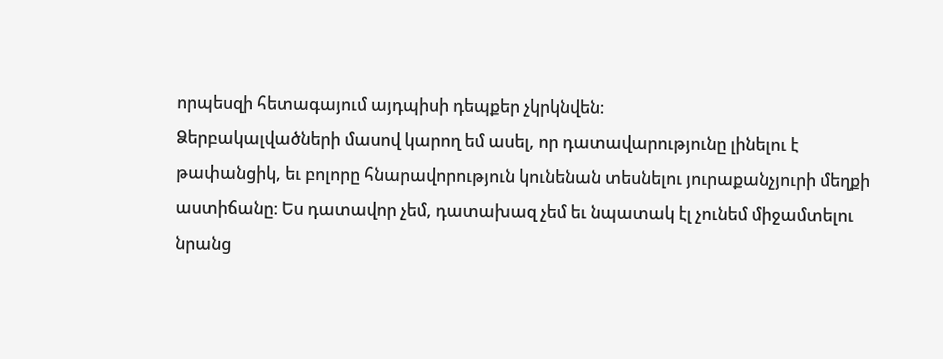որպեսզի հետագայում այդպիսի դեպքեր չկրկնվեն։
Ձերբակալվածների մասով կարող եմ ասել, որ դատավարությունը լինելու է թափանցիկ, եւ բոլորը հնարավորություն կունենան տեսնելու յուրաքանչյուրի մեղքի աստիճանը։ Ես դատավոր չեմ, դատախազ չեմ եւ նպատակ էլ չունեմ միջամտելու նրանց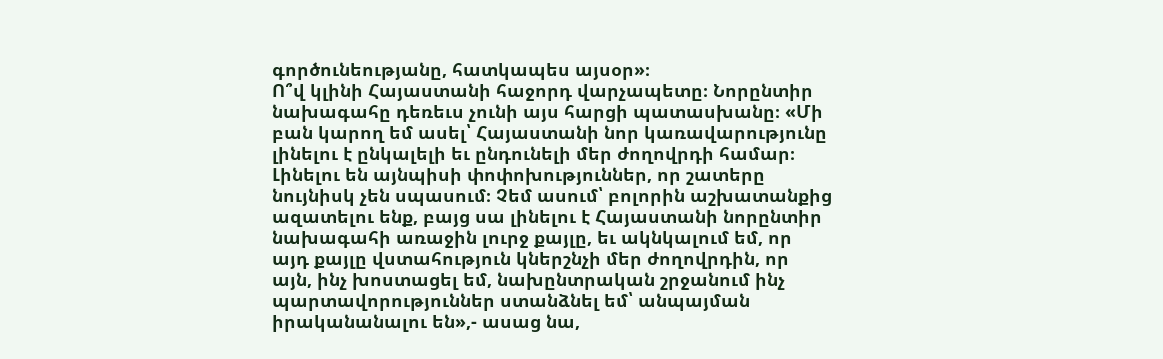գործունեությանը, հատկապես այսօր»։
Ո՞վ կլինի Հայաստանի հաջորդ վարչապետը։ Նորընտիր նախագահը դեռեւս չունի այս հարցի պատասխանը։ «Մի բան կարող եմ ասել՝ Հայաստանի նոր կառավարությունը լինելու է ընկալելի եւ ընդունելի մեր ժողովրդի համար։ Լինելու են այնպիսի փոփոխություններ, որ շատերը նույնիսկ չեն սպասում։ Չեմ ասում՝ բոլորին աշխատանքից ազատելու ենք, բայց սա լինելու է Հայաստանի նորընտիր նախագահի առաջին լուրջ քայլը, եւ ակնկալում եմ, որ այդ քայլը վստահություն կներշնչի մեր ժողովրդին, որ այն, ինչ խոստացել եմ, նախընտրական շրջանում ինչ պարտավորություններ ստանձնել եմ՝ անպայման իրականանալու են»,- ասաց նա,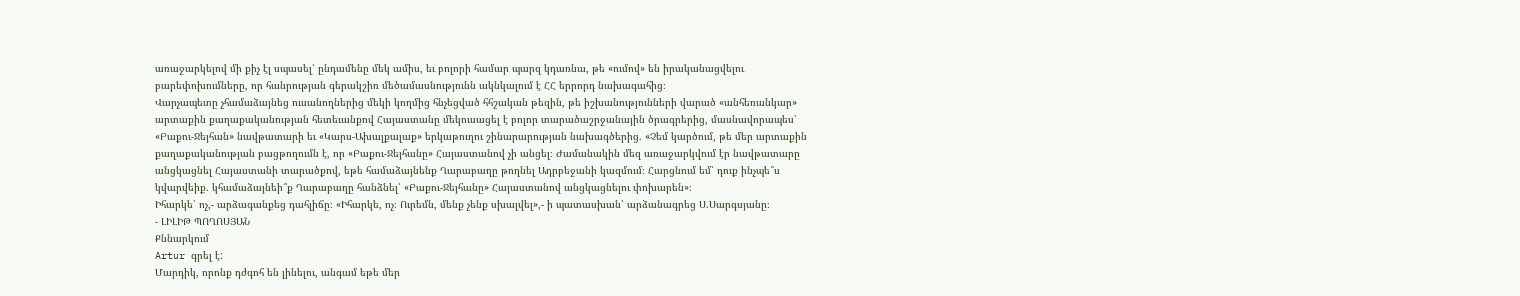առաջարկելով մի քիչ էլ սպասել՝ ընդամենը մեկ ամիս, եւ բոլորի համար պարզ կդառնա, թե «ումով» են իրականացվելու բարեփոխումները, որ հանրության գերակշիռ մեծամասնությունն ակնկալում է ՀՀ երրորդ նախագահից։
Վարչապետը չհամաձայնեց ուսանողներից մեկի կողմից հնչեցված հհշական թեզին, թե իշխանությունների վարած «անհեռանկար» արտաքին քաղաքականության հետեւանքով Հայաստանը մեկուսացել է բոլոր տարածաշրջանային ծրագրերից, մասնավորապես՝ «Բաքու-Ջեյհան» նավթատարի եւ «Կարս-Ախալքալաք» երկաթուղու շինարարության նախագծերից. «Չեմ կարծում, թե մեր արտաքին քաղաքականության բացթողումն է, որ «Բաքու-Ջեյհանը» Հայաստանով չի անցել։ Ժամանակին մեզ առաջարկվում էր նավթատարը անցկացնել Հայաստանի տարածքով, եթե համաձայնենք Ղարաբաղը թողնել Ադրբեջանի կազմում։ Հարցնում եմ՝ դուք ինչպե՞ս կվարվեիք. կհամաձայնեի՞ք Ղարաբաղը հանձնել՝ «Բաքու-Ջեյհանը» Հայաստանով անցկացնելու փոխարեն»։
Իհարկե՝ ոչ,- արձագանքեց դահլիճը։ «Իհարկե, ոչ։ Ուրեմն, մենք չենք սխալվել»,- ի պատասխան՝ արձանագրեց Ս.Սարգսյանը։
- ԼԻԼԻԹ ՊՈՂՈՍՅԱՆ
Քննարկում
Artur գրել է:
Մարդիկ, որոնք դժգոհ են լինելու, անգամ եթե մեր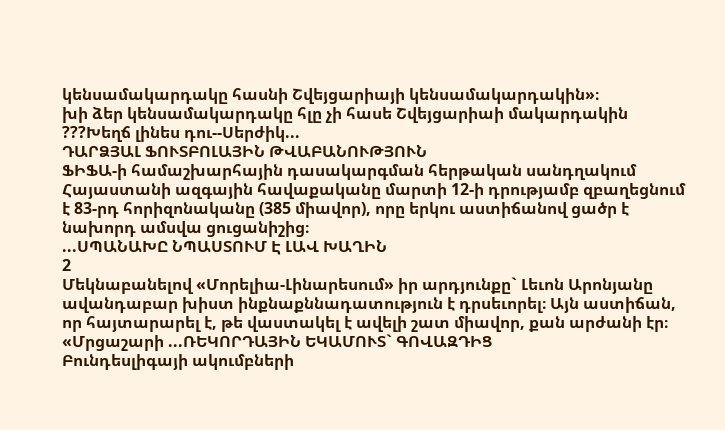կենսամակարդակը հասնի Շվեյցարիայի կենսամակարդակին»։
խի ձեր կենսամակարդակը հլը չի հասե Շվեյցարիաի մակարդակին ???Խեղճ լինես դու--Սերժիկ...
ԴԱՐՁՅԱԼ ՖՈՒՏԲՈԼԱՅԻՆ ԹՎԱԲԱՆՈՒԹՅՈՒՆ
ՖԻՖԱ-ի համաշխարհային դասակարգման հերթական սանդղակում Հայաստանի ազգային հավաքականը մարտի 12-ի դրությամբ զբաղեցնում է 83-րդ հորիզոնականը (385 միավոր), որը երկու աստիճանով ցածր է նախորդ ամսվա ցուցանիշից։
...ՍՊԱՆԱԽԸ ՆՊԱՍՏՈՒՄ Է ԼԱՎ ԽԱՂԻՆ
2
Մեկնաբանելով «Մորելիա-Լինարեսում» իր արդյունքը` Լեւոն Արոնյանը ավանդաբար խիստ ինքնաքննադատություն է դրսեւորել։ Այն աստիճան, որ հայտարարել է, թե վաստակել է ավելի շատ միավոր, քան արժանի էր։
«Մրցաշարի ...ՌԵԿՈՐԴԱՅԻՆ ԵԿԱՄՈՒՏ` ԳՈՎԱԶԴԻՑ
Բունդեսլիգայի ակումբների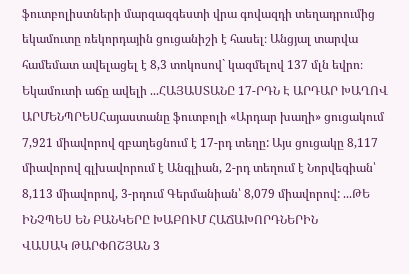ֆուտբոլիստների մարզազգեստի վրա գովազդի տեղադրումից եկամուտը ռեկորդային ցուցանիշի է հասել։ Անցյալ տարվա համեմատ ավելացել է 8,3 տոկոսով` կազմելով 137 մլն եվրո։ Եկամուտի աճը ավելի ...ՀԱՅԱՍՏԱՆԸ 17-ՐԴՆ Է ԱՐԴԱՐ ԽԱՂՈՎ
ԱՐՄԵՆՊՐԵՍՀայաստանը ֆուտբոլի «Արդար խաղի» ցուցակում 7,921 միավորով զբաղեցնում է 17-րդ տեղը: Այս ցուցակը 8,117 միավորով գլխավորում է Անգլիան, 2-րդ տեղում է Նորվեգիան՝ 8,113 միավորով, 3-րդում Գերմանիան՝ 8,079 միավորով: ...ԹԵ ԻՆՉՊԵՍ ԵՆ ԲԱՆԿԵՐԸ ԽԱԲՈՒՄ ՀԱՃԱԽՈՐԴՆԵՐԻՆ
ՎԱՍԱԿ ԹԱՐՓՈՇՅԱՆ 3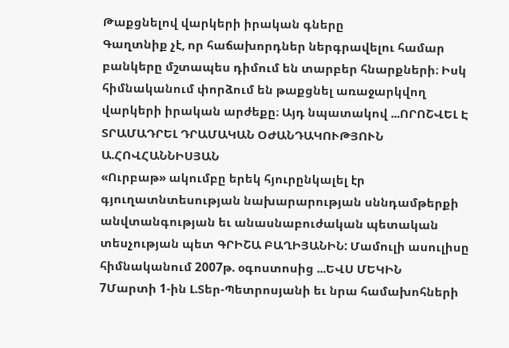Թաքցնելով վարկերի իրական գները
Գաղտնիք չէ, որ հաճախորդներ ներգրավելու համար բանկերը մշտապես դիմում են տարբեր հնարքների։ Իսկ հիմնականում փորձում են թաքցնել առաջարկվող վարկերի իրական արժեքը։ Այդ նպատակով ...ՈՐՈՇՎԵԼ Է ՏՐԱՄԱԴՐԵԼ ԴՐԱՄԱԿԱՆ ՕԺԱՆԴԱԿՈՒԹՅՈՒՆ
Ա.ՀՈՎՀԱՆՆԻՍՅԱՆ
«Ուրբաթ» ակումբը երեկ հյուրընկալել էր գյուղատնտեսության նախարարության սննդամթերքի անվտանգության եւ անասնաբուժական պետական տեսչության պետ ԳՐԻՇԱ ԲԱՂԻՅԱՆԻՆ: Մամուլի ասուլիսը հիմնականում 2007թ. օգոստոսից ...ԵՎՍ ՄԵԿԻՆ
7Մարտի 1-ին Լ.Տեր-Պետրոսյանի եւ նրա համախոհների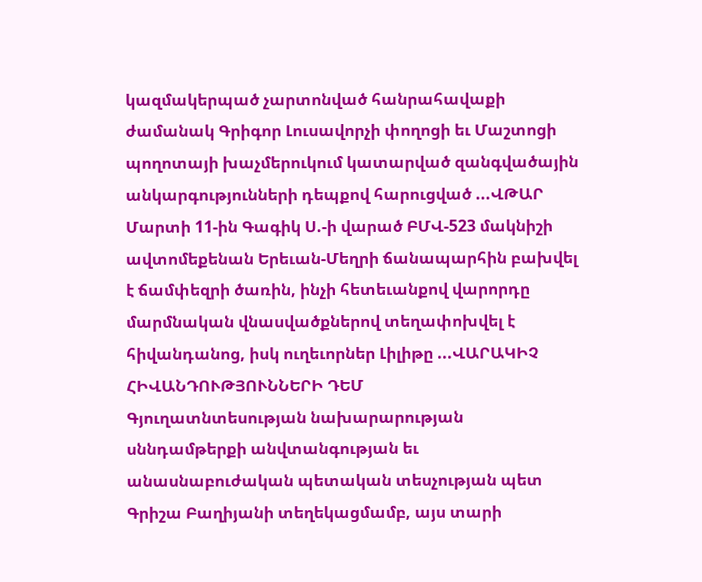կազմակերպած չարտոնված հանրահավաքի ժամանակ Գրիգոր Լուսավորչի փողոցի եւ Մաշտոցի պողոտայի խաչմերուկում կատարված զանգվածային անկարգությունների դեպքով հարուցված ...ՎԹԱՐ
Մարտի 11-ին Գագիկ Ս.-ի վարած ԲՄՎ-523 մակնիշի ավտոմեքենան Երեւան-Մեղրի ճանապարհին բախվել է ճամփեզրի ծառին, ինչի հետեւանքով վարորդը մարմնական վնասվածքներով տեղափոխվել է հիվանդանոց, իսկ ուղեւորներ Լիլիթը ...ՎԱՐԱԿԻՉ ՀԻՎԱՆԴՈՒԹՅՈՒՆՆԵՐԻ ԴԵՄ
Գյուղատնտեսության նախարարության սննդամթերքի անվտանգության եւ անասնաբուժական պետական տեսչության պետ Գրիշա Բաղիյանի տեղեկացմամբ, այս տարի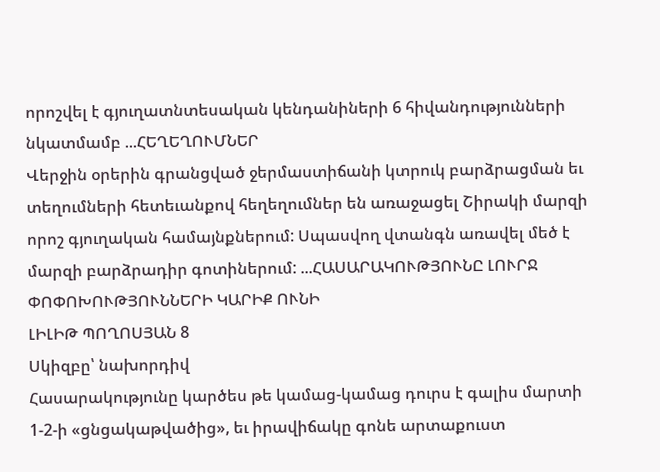որոշվել է գյուղատնտեսական կենդանիների 6 հիվանդությունների նկատմամբ ...ՀԵՂԵՂՈՒՄՆԵՐ
Վերջին օրերին գրանցված ջերմաստիճանի կտրուկ բարձրացման եւ տեղումների հետեւանքով հեղեղումներ են առաջացել Շիրակի մարզի որոշ գյուղական համայնքներում: Սպասվող վտանգն առավել մեծ է մարզի բարձրադիր գոտիներում: ...ՀԱՍԱՐԱԿՈՒԹՅՈՒՆԸ ԼՈՒՐՋ ՓՈՓՈԽՈՒԹՅՈՒՆՆԵՐԻ ԿԱՐԻՔ ՈՒՆԻ
ԼԻԼԻԹ ՊՈՂՈՍՅԱՆ 8
Սկիզբը՝ նախորդիվ
Հասարակությունը կարծես թե կամաց-կամաց դուրս է գալիս մարտի 1-2-ի «ցնցակաթվածից», եւ իրավիճակը գոնե արտաքուստ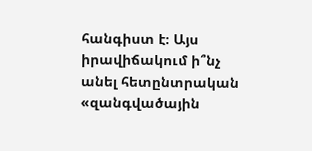հանգիստ է։ Այս իրավիճակում ի՞նչ անել հետընտրական «զանգվածային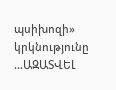պսիխոզի» կրկնությունը ...ԱԶԱՏՎԵԼ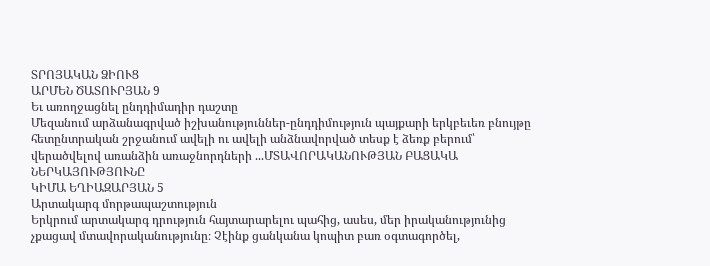ՏՐՈՅԱԿԱՆ ՁԻՈՒՑ
ԱՐՄԵՆ ԾԱՏՈՒՐՅԱՆ 9
Եւ առողջացնել ընդդիմադիր դաշտը
Մեզանում արձանագրված իշխանություններ-ընդդիմություն պայքարի երկբեւեռ բնույթը հետընտրական շրջանում ավելի ու ավելի անձնավորված տեսք է ձեռք բերում՝ վերածվելով առանձին առաջնորդների ...ՄՏԱՎՈՐԱԿԱՆՈՒԹՅԱՆ ԲԱՑԱԿԱ ՆԵՐԿԱՅՈՒԹՅՈՒՆԸ
ԿԻՄԱ ԵՂԻԱԶԱՐՅԱՆ 5
Արտակարգ մորթապաշտություն
Երկրում արտակարգ դրություն հայտարարելու պահից, ասես, մեր իրականությունից չքացավ մտավորականությունը։ Չէինք ցանկանա կոպիտ բառ օգտագործել,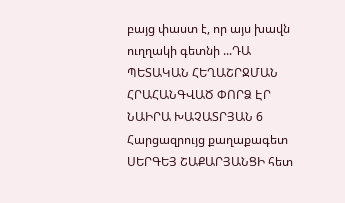բայց փաստ է, որ այս խավն ուղղակի գետնի ...ԴԱ ՊԵՏԱԿԱՆ ՀԵՂԱՇՐՋՄԱՆ ՀՐԱՀԱՆԳՎԱԾ ՓՈՐՁ ԷՐ
ՆԱԻՐԱ ԽԱՉԱՏՐՅԱՆ 6
Հարցազրույց քաղաքագետ ՍԵՐԳԵՅ ՇԱՔԱՐՅԱՆՑԻ հետ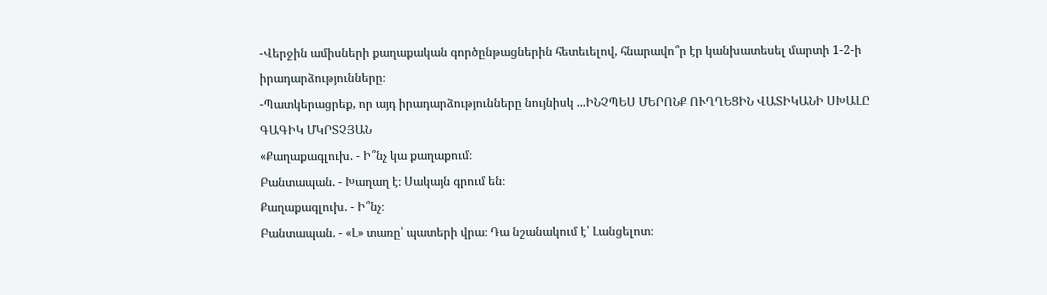-Վերջին ամիսների քաղաքական գործընթացներին հետեւելով, հնարավո՞ր էր կանխատեսել մարտի 1-2-ի իրադարձությունները։
-Պատկերացրեք, որ այդ իրադարձությունները նույնիսկ ...ԻՆՉՊԵՍ ՄԵՐՈՆՔ ՈՒՂՂԵՑԻՆ ՎԱՏԻԿԱՆԻ ՍԽԱԼԸ
ԳԱԳԻԿ ՄԿՐՏՉՅԱՆ
«Քաղաքագլուխ. - Ի՞նչ կա քաղաքում։
Բանտապան. - Խաղաղ է։ Սակայն գրում են։
Քաղաքագլուխ. - Ի՞նչ։
Բանտապան. - «Լ» տառը՝ պատերի վրա։ Դա նշանակում է՝ Լանցելոտ։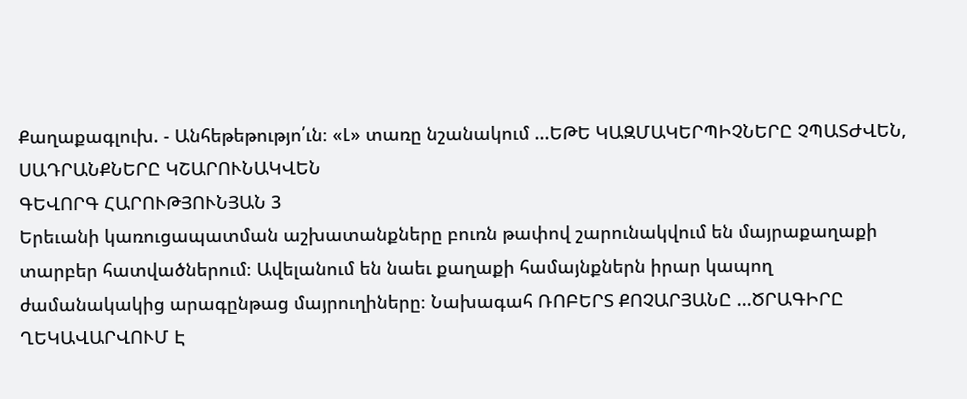Քաղաքագլուխ. - Անհեթեթությո՛ւն։ «Լ» տառը նշանակում ...ԵԹԵ ԿԱԶՄԱԿԵՐՊԻՉՆԵՐԸ ՉՊԱՏԺՎԵՆ, ՍԱԴՐԱՆՔՆԵՐԸ ԿՇԱՐՈՒՆԱԿՎԵՆ
ԳԵՎՈՐԳ ՀԱՐՈՒԹՅՈՒՆՅԱՆ 3
Երեւանի կառուցապատման աշխատանքները բուռն թափով շարունակվում են մայրաքաղաքի տարբեր հատվածներում։ Ավելանում են նաեւ քաղաքի համայնքներն իրար կապող ժամանակակից արագընթաց մայրուղիները։ Նախագահ ՌՈԲԵՐՏ ՔՈՉԱՐՅԱՆԸ ...ԾՐԱԳԻՐԸ ՂԵԿԱՎԱՐՎՈՒՄ Է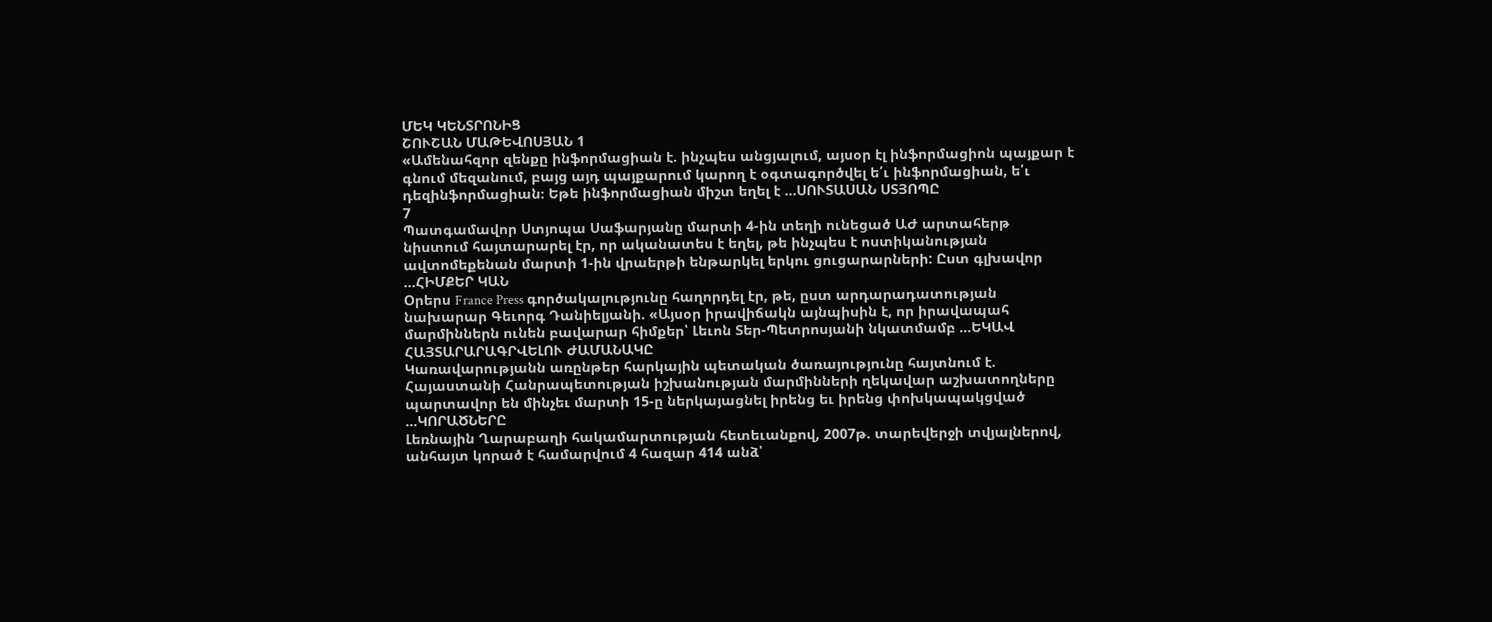ՄԵԿ ԿԵՆՏՐՈՆԻՑ
ՇՈՒՇԱՆ ՄԱԹԵՎՈՍՅԱՆ 1
«Ամենահզոր զենքը ինֆորմացիան է. ինչպես անցյալում, այսօր էլ ինֆորմացիոն պայքար է գնում մեզանում, բայց այդ պայքարում կարող է օգտագործվել ե՛ւ ինֆորմացիան, ե՛ւ դեզինֆորմացիան։ Եթե ինֆորմացիան միշտ եղել է ...ՍՈՒՏԱՍԱՆ ՍՏՅՈՊԸ
7
Պատգամավոր Ստյոպա Սաֆարյանը մարտի 4-ին տեղի ունեցած ԱԺ արտահերթ նիստում հայտարարել էր, որ ականատես է եղել, թե ինչպես է ոստիկանության ավտոմեքենան մարտի 1-ին վրաերթի ենթարկել երկու ցուցարարների: Ըստ գլխավոր ...ՀԻՄՔԵՐ ԿԱՆ
Օրերս France Press գործակալությունը հաղորդել էր, թե, ըստ արդարադատության նախարար Գեւորգ Դանիելյանի. «Այսօր իրավիճակն այնպիսին է, որ իրավապահ մարմիններն ունեն բավարար հիմքեր՝ Լեւոն Տեր-Պետրոսյանի նկատմամբ ...ԵԿԱՎ ՀԱՅՏԱՐԱՐԱԳՐՎԵԼՈՒ ԺԱՄԱՆԱԿԸ
Կառավարությանն առընթեր հարկային պետական ծառայությունը հայտնում է. Հայաստանի Հանրապետության իշխանության մարմինների ղեկավար աշխատողները պարտավոր են մինչեւ մարտի 15-ը ներկայացնել իրենց եւ իրենց փոխկապակցված ...ԿՈՐԱԾՆԵՐԸ
Լեռնային Ղարաբաղի հակամարտության հետեւանքով, 2007թ. տարեվերջի տվյալներով, անհայտ կորած է համարվում 4 հազար 414 անձ՝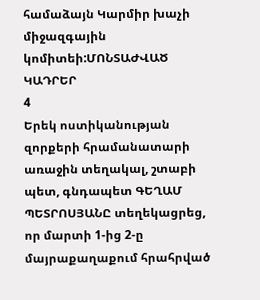համաձայն Կարմիր խաչի միջազգային կոմիտեի:ՄՈՆՏԱԺՎԱԾ ԿԱԴՐԵՐ
4
Երեկ ոստիկանության զորքերի հրամանատարի առաջին տեղակալ, շտաբի պետ, գնդապետ ԳԵՂԱՄ ՊԵՏՐՈՍՅԱՆԸ տեղեկացրեց, որ մարտի 1-ից 2-ը մայրաքաղաքում հրահրված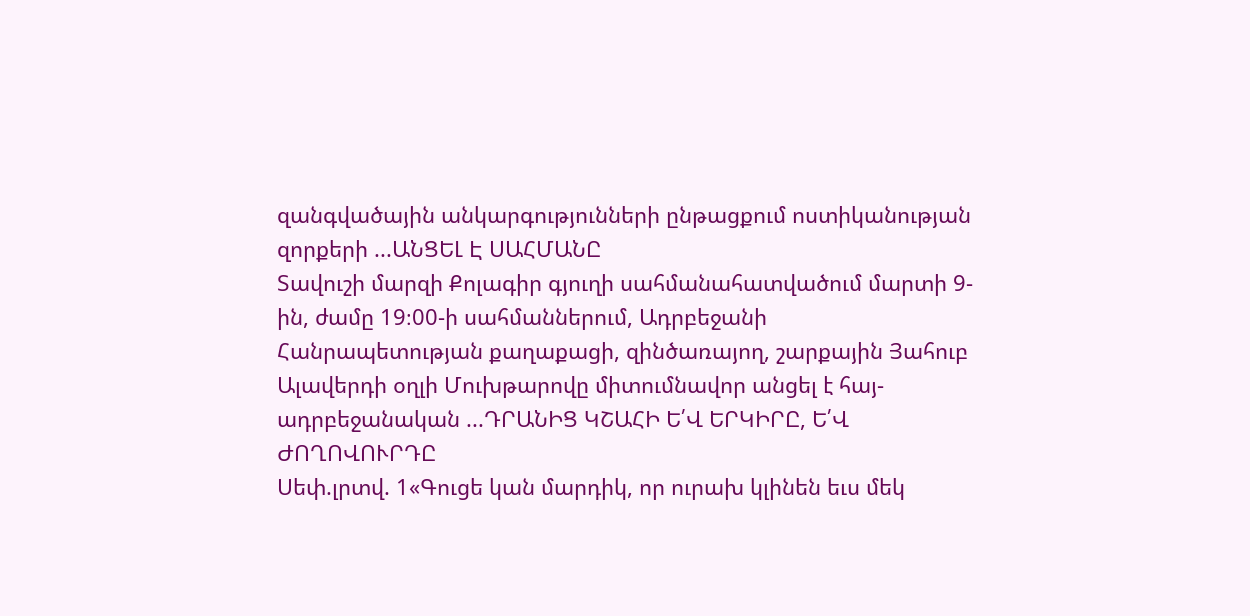զանգվածային անկարգությունների ընթացքում ոստիկանության զորքերի ...ԱՆՑԵԼ Է ՍԱՀՄԱՆԸ
Տավուշի մարզի Քոլագիր գյուղի սահմանահատվածում մարտի 9-ին, ժամը 19։00-ի սահմաններում, Ադրբեջանի Հանրապետության քաղաքացի, զինծառայող, շարքային Յահուբ Ալավերդի օղլի Մուխթարովը միտումնավոր անցել է հայ-ադրբեջանական ...ԴՐԱՆԻՑ ԿՇԱՀԻ Ե՛Վ ԵՐԿԻՐԸ, Ե՛Վ ԺՈՂՈՎՈՒՐԴԸ
Սեփ.լրտվ. 1«Գուցե կան մարդիկ, որ ուրախ կլինեն եւս մեկ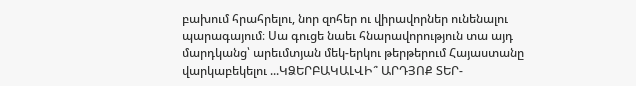բախում հրահրելու, նոր զոհեր ու վիրավորներ ունենալու պարագայում։ Սա գուցե նաեւ հնարավորություն տա այդ մարդկանց՝ արեւմտյան մեկ-երկու թերթերում Հայաստանը վարկաբեկելու ...ԿՁԵՐԲԱԿԱԼՎԻ՞ ԱՐԴՅՈՔ ՏԵՐ-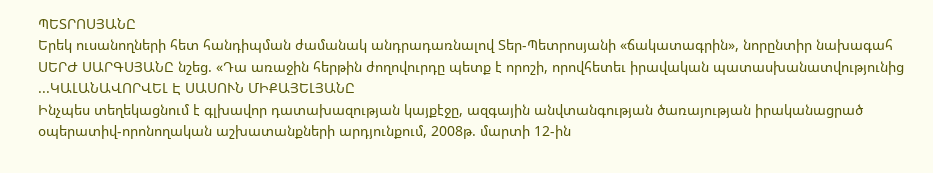ՊԵՏՐՈՍՅԱՆԸ
Երեկ ուսանողների հետ հանդիպման ժամանակ անդրադառնալով Տեր-Պետրոսյանի «ճակատագրին», նորընտիր նախագահ ՍԵՐԺ ՍԱՐԳՍՅԱՆԸ նշեց. «Դա առաջին հերթին ժողովուրդը պետք է որոշի, որովհետեւ իրավական պատասխանատվությունից ...ԿԱԼԱՆԱՎՈՐՎԵԼ Է ՍԱՍՈՒՆ ՄԻՔԱՅԵԼՅԱՆԸ
Ինչպես տեղեկացնում է գլխավոր դատախազության կայքէջը, ազգային անվտանգության ծառայության իրականացրած օպերատիվ-որոնողական աշխատանքների արդյունքում, 2008թ. մարտի 12-ին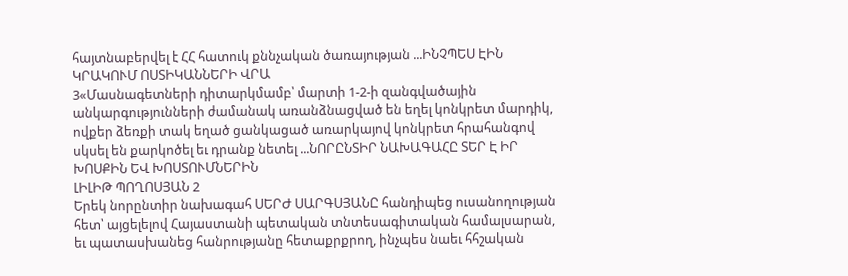հայտնաբերվել է ՀՀ հատուկ քննչական ծառայության ...ԻՆՉՊԵՍ ԷԻՆ ԿՐԱԿՈՒՄ ՈՍՏԻԿԱՆՆԵՐԻ ՎՐԱ
3«Մասնագետների դիտարկմամբ՝ մարտի 1-2-ի զանգվածային անկարգությունների ժամանակ առանձնացված են եղել կոնկրետ մարդիկ, ովքեր ձեռքի տակ եղած ցանկացած առարկայով կոնկրետ հրահանգով սկսել են քարկոծել եւ դրանք նետել ...ՆՈՐԸՆՏԻՐ ՆԱԽԱԳԱՀԸ ՏԵՐ Է ԻՐ ԽՈՍՔԻՆ ԵՎ ԽՈՍՏՈՒՄՆԵՐԻՆ
ԼԻԼԻԹ ՊՈՂՈՍՅԱՆ 2
Երեկ նորընտիր նախագահ ՍԵՐԺ ՍԱՐԳՍՅԱՆԸ հանդիպեց ուսանողության հետ՝ այցելելով Հայաստանի պետական տնտեսագիտական համալսարան, եւ պատասխանեց հանրությանը հետաքրքրող, ինչպես նաեւ հհշական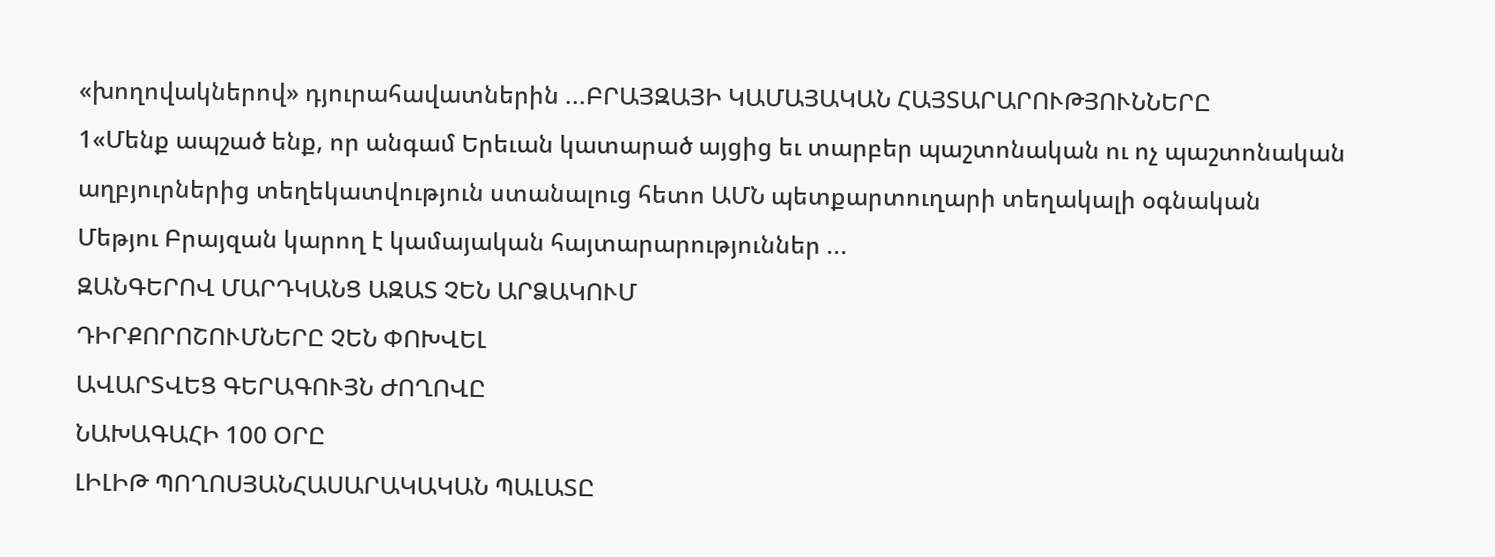«խողովակներով» դյուրահավատներին ...ԲՐԱՅԶԱՅԻ ԿԱՄԱՅԱԿԱՆ ՀԱՅՏԱՐԱՐՈՒԹՅՈՒՆՆԵՐԸ
1«Մենք ապշած ենք, որ անգամ Երեւան կատարած այցից եւ տարբեր պաշտոնական ու ոչ պաշտոնական աղբյուրներից տեղեկատվություն ստանալուց հետո ԱՄՆ պետքարտուղարի տեղակալի օգնական Մեթյու Բրայզան կարող է կամայական հայտարարություններ ...
ԶԱՆԳԵՐՈՎ ՄԱՐԴԿԱՆՑ ԱԶԱՏ ՉԵՆ ԱՐՁԱԿՈՒՄ
ԴԻՐՔՈՐՈՇՈՒՄՆԵՐԸ ՉԵՆ ՓՈԽՎԵԼ
ԱՎԱՐՏՎԵՑ ԳԵՐԱԳՈՒՅՆ ԺՈՂՈՎԸ
ՆԱԽԱԳԱՀԻ 100 ՕՐԸ
ԼԻԼԻԹ ՊՈՂՈՍՅԱՆՀԱՍԱՐԱԿԱԿԱՆ ՊԱԼԱՏԸ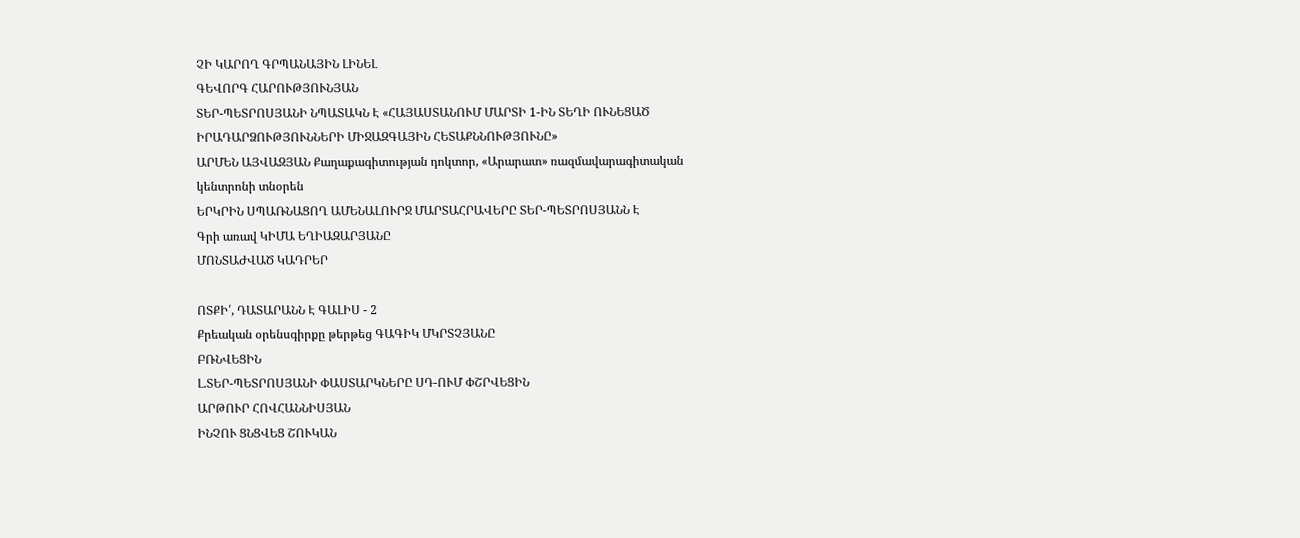ՉԻ ԿԱՐՈՂ ԳՐՊԱՆԱՅԻՆ ԼԻՆԵԼ
ԳԵՎՈՐԳ ՀԱՐՈՒԹՅՈՒՆՅԱՆ
ՏԵՐ-ՊԵՏՐՈՍՅԱՆԻ ՆՊԱՏԱԿՆ Է «ՀԱՅԱՍՏԱՆՈՒՄ ՄԱՐՏԻ 1-ԻՆ ՏԵՂԻ ՈՒՆԵՑԱԾ ԻՐԱԴԱՐՁՈՒԹՅՈՒՆՆԵՐԻ ՄԻՋԱԶԳԱՅԻՆ ՀԵՏԱՔՆՆՈՒԹՅՈՒՆԸ»
ԱՐՄԵՆ ԱՅՎԱԶՅԱՆ Քաղաքագիտության դոկտոր, «Արարատ» ռազմավարագիտական կենտրոնի տնօրեն
ԵՐԿՐԻՆ ՍՊԱՌՆԱՑՈՂ ԱՄԵՆԱԼՈՒՐՋ ՄԱՐՏԱՀՐԱՎԵՐԸ ՏԵՐ-ՊԵՏՐՈՍՅԱՆՆ Է
Գրի առավ ԿԻՄԱ ԵՂԻԱԶԱՐՅԱՆԸ
ՄՈՆՏԱԺՎԱԾ ԿԱԴՐԵՐ

ՈՏՔԻ՛, ԴԱՏԱՐԱՆՆ Է ԳԱԼԻՍ - 2
Քրեական օրենսգիրքը թերթեց ԳԱԳԻԿ ՄԿՐՏՉՅԱՆԸ
ԲՌՆՎԵՑԻՆ
Լ.ՏԵՐ-ՊԵՏՐՈՍՅԱՆԻ ՓԱՍՏԱՐԿՆԵՐԸ ՍԴ-ՈՒՄ ՓՇՐՎԵՑԻՆ
ԱՐԹՈՒՐ ՀՈՎՀԱՆՆԻՍՅԱՆ
ԻՆՉՈՒ ՑՆՑՎԵՑ ՇՈՒԿԱՆ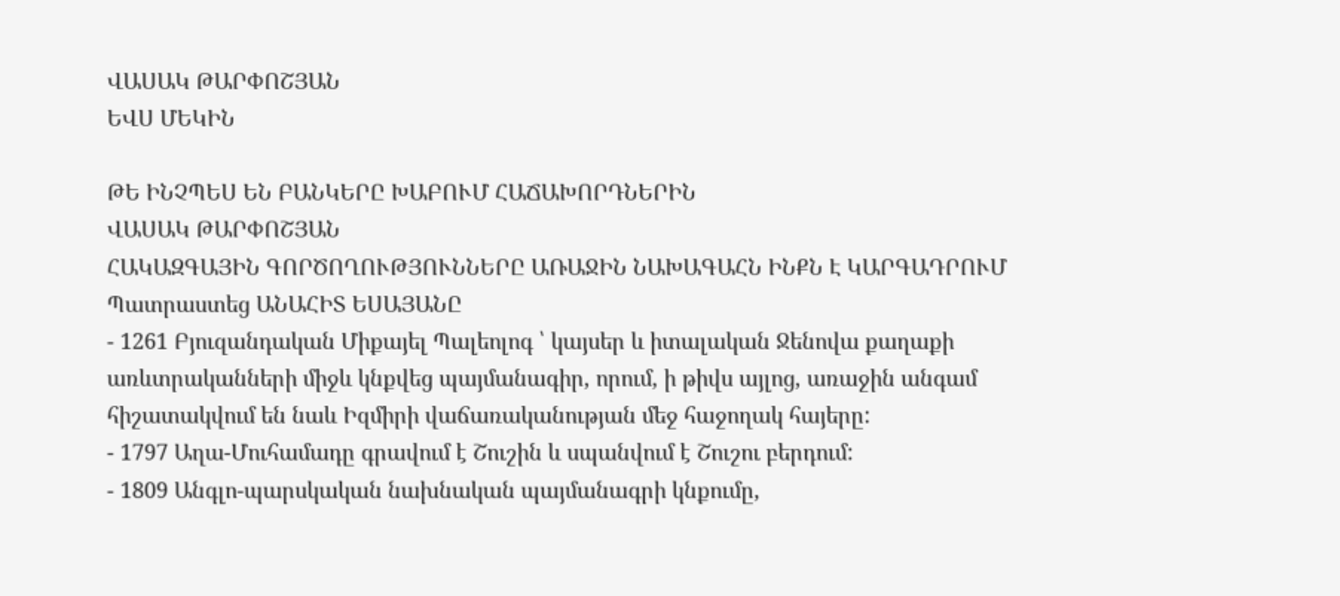ՎԱՍԱԿ ԹԱՐՓՈՇՅԱՆ
ԵՎՍ ՄԵԿԻՆ

ԹԵ ԻՆՉՊԵՍ ԵՆ ԲԱՆԿԵՐԸ ԽԱԲՈՒՄ ՀԱՃԱԽՈՐԴՆԵՐԻՆ
ՎԱՍԱԿ ԹԱՐՓՈՇՅԱՆ
ՀԱԿԱԶԳԱՅԻՆ ԳՈՐԾՈՂՈՒԹՅՈՒՆՆԵՐԸ ԱՌԱՋԻՆ ՆԱԽԱԳԱՀՆ ԻՆՔՆ Է ԿԱՐԳԱԴՐՈՒՄ
Պատրաստեց ԱՆԱՀԻՏ ԵՍԱՅԱՆԸ
- 1261 Բյուզանդական Միքայել Պալեոլոգ ՝ կայսեր և իտալական Ջենովա քաղաքի առևտրականների միջև կնքվեց պայմանագիր, որում, ի թիվս այլոց, առաջին անգամ հիշատակվում են նաև Իզմիրի վաճառականության մեջ հաջողակ հայերը:
- 1797 Աղա-Մուհամադը գրավում է Շուշին և սպանվում է Շուշու բերդում:
- 1809 Անգլո-պարսկական նախնական պայմանագրի կնքումը,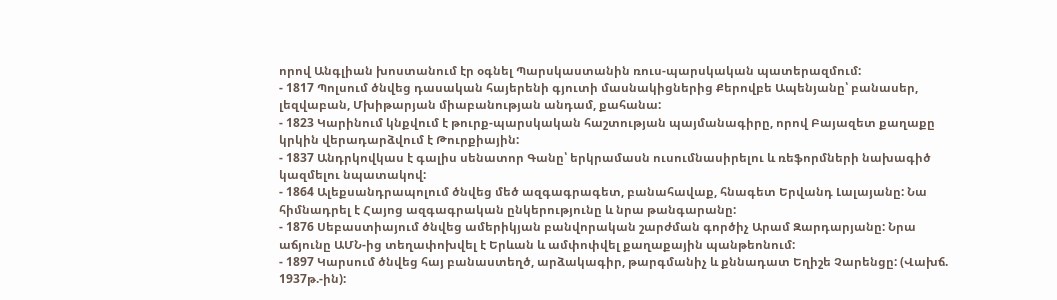որով Անգլիան խոստանում էր օգնել Պարսկաստանին ռուս-պարսկական պատերազմում:
- 1817 Պոլսում ծնվեց դասական հայերենի գյուտի մասնակիցներից Քերովբե Ապենյանը՝ բանասեր, լեզվաբան, Մխիթարյան միաբանության անդամ, քահանա:
- 1823 Կարինում կնքվում է թուրք-պարսկական հաշտության պայմանագիրը, որով Բայազետ քաղաքը կրկին վերադարձվում է Թուրքիային:
- 1837 Անդրկովկաս է գալիս սենատոր Գանը՝ երկրամասն ուսումնասիրելու և ռեֆորմների նախագիծ կազմելու նպատակով:
- 1864 Ալեքսանդրապոլում ծնվեց մեծ ազգագրագետ, բանահավաք, հնագետ Երվանդ Լալայանը: Նա հիմնադրել է Հայոց ազգագրական ընկերությունը և նրա թանգարանը:
- 1876 Սեբաստիայում ծնվեց ամերիկյան բանվորական շարժման գործիչ Արամ Զարդարյանը: Նրա աճյունը ԱՄՆ-ից տեղափոխվել է Երևան և ամփոփվել քաղաքային պանթեոնում:
- 1897 Կարսում ծնվեց հայ բանաստեղծ, արձակագիր, թարգմանիչ և քննադատ Եղիշե Չարենցը: (Վախճ. 1937թ.-ին):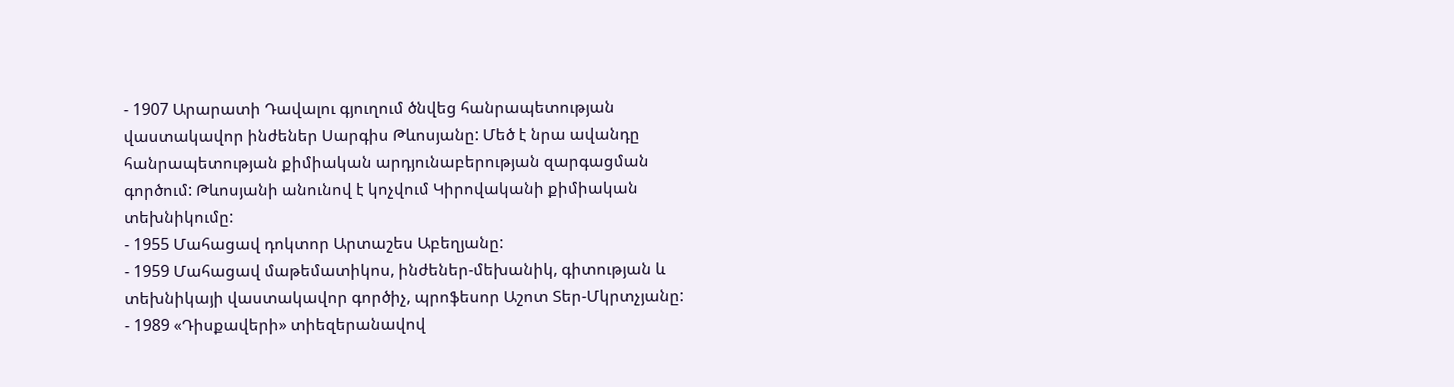- 1907 Արարատի Դավալու գյուղում ծնվեց հանրապետության վաստակավոր ինժեներ Սարգիս Թևոսյանը: Մեծ է նրա ավանդը հանրապետության քիմիական արդյունաբերության զարգացման գործում: Թևոսյանի անունով է կոչվում Կիրովականի քիմիական տեխնիկումը:
- 1955 Մահացավ դոկտոր Արտաշես Աբեղյանը:
- 1959 Մահացավ մաթեմատիկոս, ինժեներ-մեխանիկ, գիտության և տեխնիկայի վաստակավոր գործիչ, պրոֆեսոր Աշոտ Տեր-Մկրտչյանը:
- 1989 «Դիսքավերի» տիեզերանավով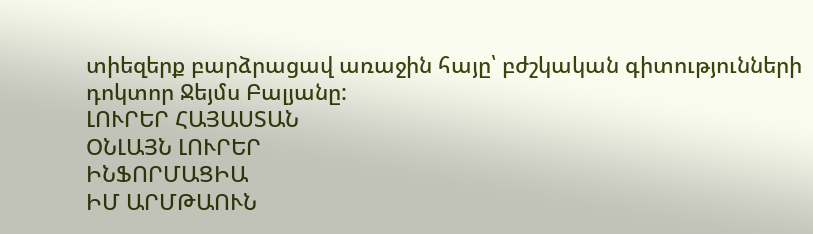տիեզերք բարձրացավ առաջին հայը՝ բժշկական գիտությունների դոկտոր Ջեյմս Բալյանը:
ԼՈՒՐԵՐ ՀԱՅԱՍՏԱՆ
ՕՆԼԱՅՆ ԼՈՒՐԵՐ
ԻՆՖՈՐՄԱՑԻԱ
ԻՄ ԱՐՄԹԱՈՒՆ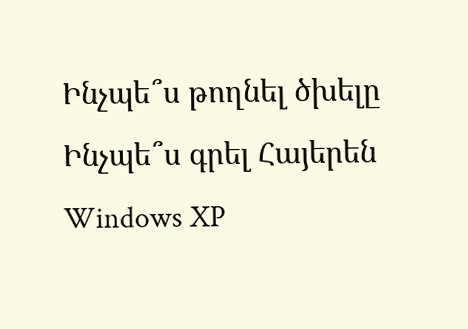Ինչպե՞ս թողնել ծխելը
Ինչպե՞ս գրել Հայերեն Windows XP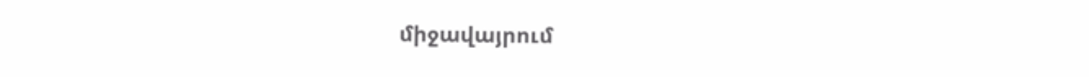միջավայրում